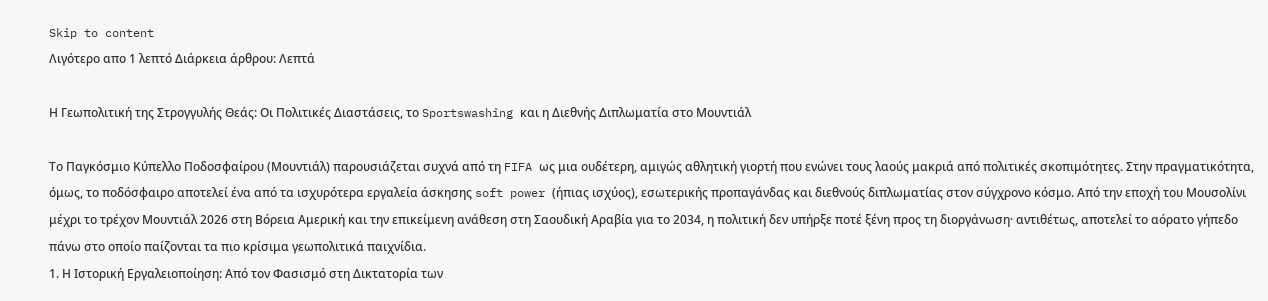Skip to content
Λιγότερο απο 1 λεπτό Διάρκεια άρθρου: Λεπτά

Η Γεωπολιτική της Στρογγυλής Θεάς: Οι Πολιτικές Διαστάσεις, το Sportswashing και η Διεθνής Διπλωματία στο Μουντιάλ

Το Παγκόσμιο Κύπελλο Ποδοσφαίρου (Μουντιάλ) παρουσιάζεται συχνά από τη FIFA ως μια ουδέτερη, αμιγώς αθλητική γιορτή που ενώνει τους λαούς μακριά από πολιτικές σκοπιμότητες. Στην πραγματικότητα, όμως, το ποδόσφαιρο αποτελεί ένα από τα ισχυρότερα εργαλεία άσκησης soft power (ήπιας ισχύος), εσωτερικής προπαγάνδας και διεθνούς διπλωματίας στον σύγχρονο κόσμο. Από την εποχή του Μουσολίνι μέχρι το τρέχον Μουντιάλ 2026 στη Βόρεια Αμερική και την επικείμενη ανάθεση στη Σαουδική Αραβία για το 2034, η πολιτική δεν υπήρξε ποτέ ξένη προς τη διοργάνωση· αντιθέτως, αποτελεί το αόρατο γήπεδο πάνω στο οποίο παίζονται τα πιο κρίσιμα γεωπολιτικά παιχνίδια.
1. Η Ιστορική Εργαλειοποίηση: Από τον Φασισμό στη Δικτατορία των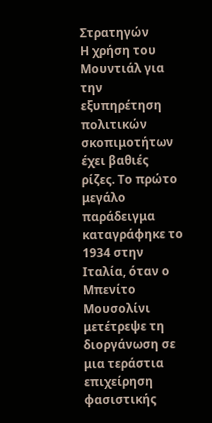Στρατηγών
Η χρήση του Μουντιάλ για την εξυπηρέτηση πολιτικών σκοπιμοτήτων έχει βαθιές ρίζες. Το πρώτο μεγάλο παράδειγμα καταγράφηκε το 1934 στην Ιταλία, όταν ο Μπενίτο Μουσολίνι μετέτρεψε τη διοργάνωση σε μια τεράστια επιχείρηση φασιστικής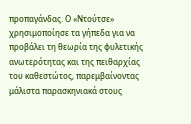προπαγάνδας. Ο «Ντούτσε» χρησιμοποίησε τα γήπεδα για να προβάλει τη θεωρία της φυλετικής ανωτερότητας και της πειθαρχίας του καθεστώτος, παρεμβαίνοντας μάλιστα παρασκηνιακά στους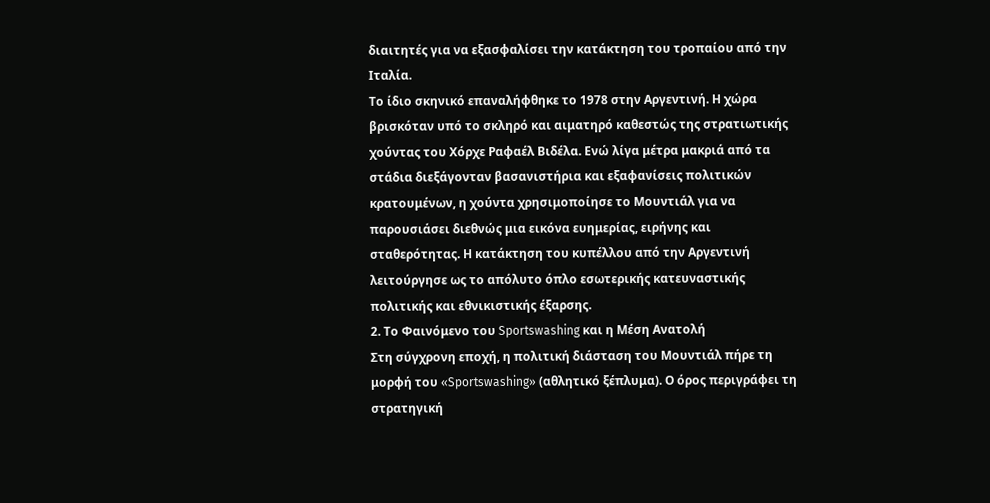διαιτητές για να εξασφαλίσει την κατάκτηση του τροπαίου από την Ιταλία.
Το ίδιο σκηνικό επαναλήφθηκε το 1978 στην Αργεντινή. Η χώρα βρισκόταν υπό το σκληρό και αιματηρό καθεστώς της στρατιωτικής χούντας του Χόρχε Ραφαέλ Βιδέλα. Ενώ λίγα μέτρα μακριά από τα στάδια διεξάγονταν βασανιστήρια και εξαφανίσεις πολιτικών κρατουμένων, η χούντα χρησιμοποίησε το Μουντιάλ για να παρουσιάσει διεθνώς μια εικόνα ευημερίας, ειρήνης και σταθερότητας. Η κατάκτηση του κυπέλλου από την Αργεντινή λειτούργησε ως το απόλυτο όπλο εσωτερικής κατευναστικής πολιτικής και εθνικιστικής έξαρσης.
2. Το Φαινόμενο του Sportswashing και η Μέση Ανατολή
Στη σύγχρονη εποχή, η πολιτική διάσταση του Μουντιάλ πήρε τη μορφή του «Sportswashing» (αθλητικό ξέπλυμα). Ο όρος περιγράφει τη στρατηγική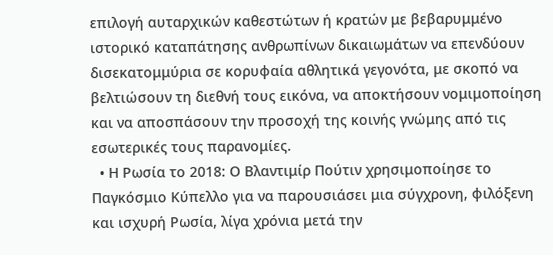επιλογή αυταρχικών καθεστώτων ή κρατών με βεβαρυμμένο ιστορικό καταπάτησης ανθρωπίνων δικαιωμάτων να επενδύουν δισεκατομμύρια σε κορυφαία αθλητικά γεγονότα, με σκοπό να βελτιώσουν τη διεθνή τους εικόνα, να αποκτήσουν νομιμοποίηση και να αποσπάσουν την προσοχή της κοινής γνώμης από τις εσωτερικές τους παρανομίες.
  • Η Ρωσία το 2018: Ο Βλαντιμίρ Πούτιν χρησιμοποίησε το Παγκόσμιο Κύπελλο για να παρουσιάσει μια σύγχρονη, φιλόξενη και ισχυρή Ρωσία, λίγα χρόνια μετά την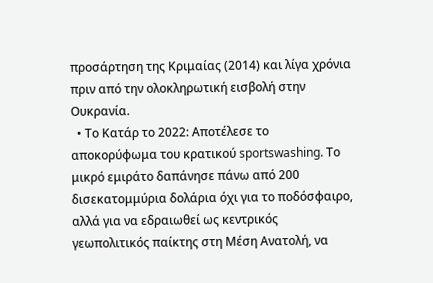προσάρτηση της Κριμαίας (2014) και λίγα χρόνια πριν από την ολοκληρωτική εισβολή στην Ουκρανία.
  • Το Κατάρ το 2022: Αποτέλεσε το αποκορύφωμα του κρατικού sportswashing. Το μικρό εμιράτο δαπάνησε πάνω από 200 δισεκατομμύρια δολάρια όχι για το ποδόσφαιρο, αλλά για να εδραιωθεί ως κεντρικός γεωπολιτικός παίκτης στη Μέση Ανατολή, να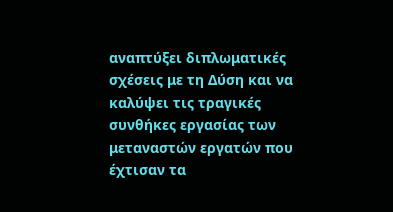αναπτύξει διπλωματικές σχέσεις με τη Δύση και να καλύψει τις τραγικές συνθήκες εργασίας των μεταναστών εργατών που έχτισαν τα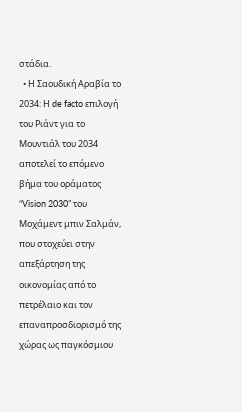στάδια.
  • Η Σαουδική Αραβία το 2034: Η de facto επιλογή του Ριάντ για το Μουντιάλ του 2034 αποτελεί το επόμενο βήμα του οράματος “Vision 2030” του Μοχάμεντ μπιν Σαλμάν, που στοχεύει στην απεξάρτηση της οικονομίας από το πετρέλαιο και τον επαναπροσδιορισμό της χώρας ως παγκόσμιου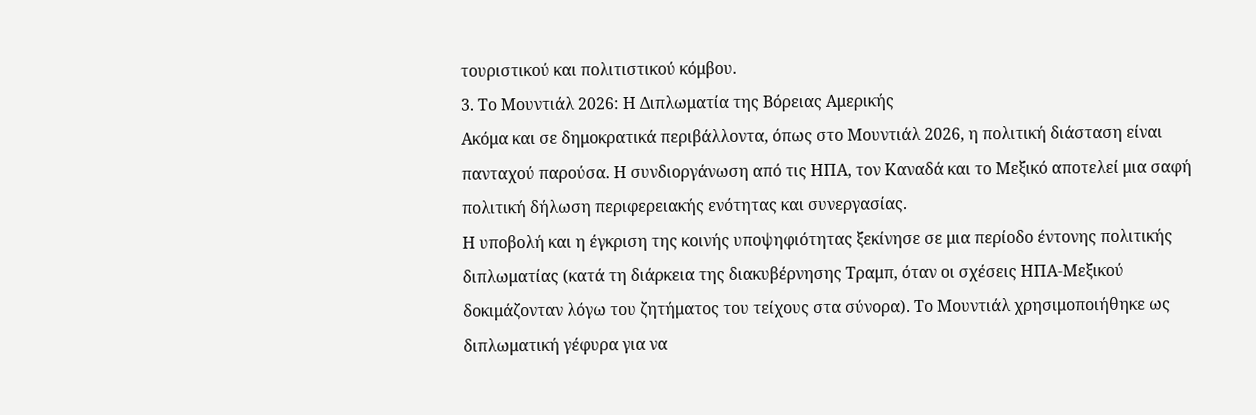τουριστικού και πολιτιστικού κόμβου.
3. Το Μουντιάλ 2026: Η Διπλωματία της Βόρειας Αμερικής
Ακόμα και σε δημοκρατικά περιβάλλοντα, όπως στο Μουντιάλ 2026, η πολιτική διάσταση είναι πανταχού παρούσα. Η συνδιοργάνωση από τις ΗΠΑ, τον Καναδά και το Μεξικό αποτελεί μια σαφή πολιτική δήλωση περιφερειακής ενότητας και συνεργασίας.
Η υποβολή και η έγκριση της κοινής υποψηφιότητας ξεκίνησε σε μια περίοδο έντονης πολιτικής διπλωματίας (κατά τη διάρκεια της διακυβέρνησης Τραμπ, όταν οι σχέσεις ΗΠΑ-Μεξικού δοκιμάζονταν λόγω του ζητήματος του τείχους στα σύνορα). Το Μουντιάλ χρησιμοποιήθηκε ως διπλωματική γέφυρα για να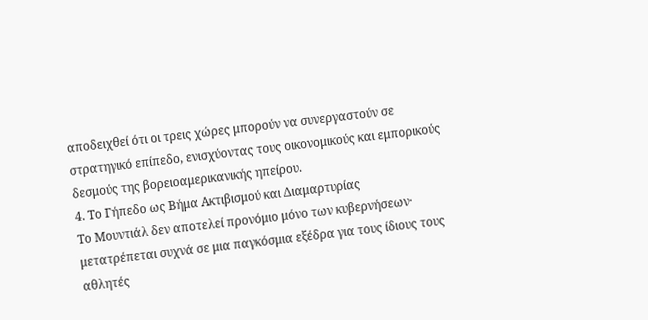αποδειχθεί ότι οι τρεις χώρες μπορούν να συνεργαστούν σε στρατηγικό επίπεδο, ενισχύοντας τους οικονομικούς και εμπορικούς δεσμούς της βορειοαμερικανικής ηπείρου.
4. Το Γήπεδο ως Βήμα Ακτιβισμού και Διαμαρτυρίας
Το Μουντιάλ δεν αποτελεί προνόμιο μόνο των κυβερνήσεων· μετατρέπεται συχνά σε μια παγκόσμια εξέδρα για τους ίδιους τους αθλητές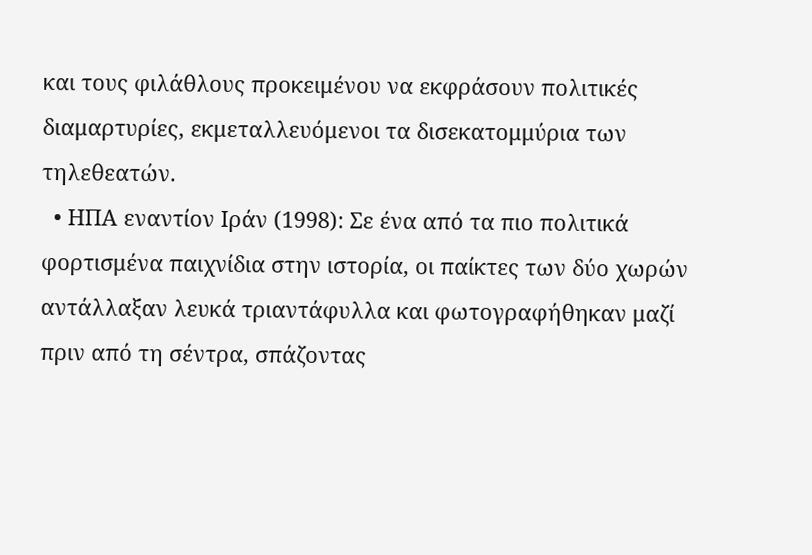και τους φιλάθλους προκειμένου να εκφράσουν πολιτικές διαμαρτυρίες, εκμεταλλευόμενοι τα δισεκατομμύρια των τηλεθεατών.
  • ΗΠΑ εναντίον Ιράν (1998): Σε ένα από τα πιο πολιτικά φορτισμένα παιχνίδια στην ιστορία, οι παίκτες των δύο χωρών αντάλλαξαν λευκά τριαντάφυλλα και φωτογραφήθηκαν μαζί πριν από τη σέντρα, σπάζοντας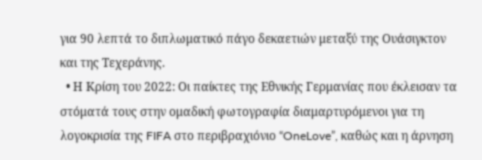για 90 λεπτά το διπλωματικό πάγο δεκαετιών μεταξύ της Ουάσιγκτον και της Τεχεράνης.
  • Η Κρίση του 2022: Οι παίκτες της Εθνικής Γερμανίας που έκλεισαν τα στόματά τους στην ομαδική φωτογραφία διαμαρτυρόμενοι για τη λογοκρισία της FIFA στο περιβραχιόνιο “OneLove”, καθώς και η άρνηση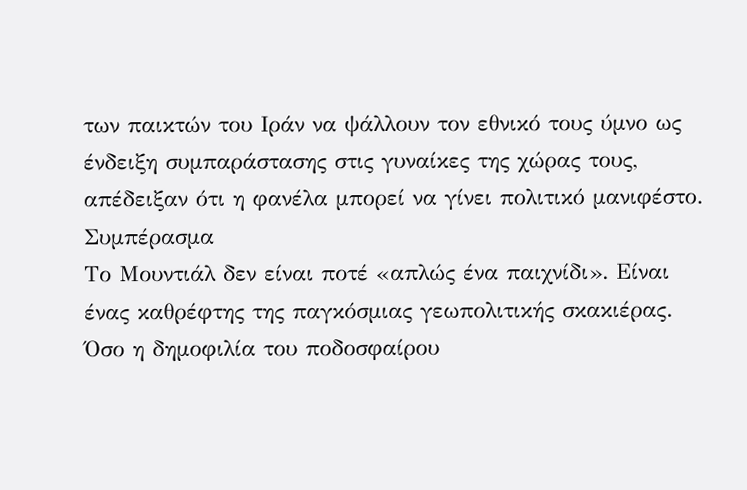των παικτών του Ιράν να ψάλλουν τον εθνικό τους ύμνο ως ένδειξη συμπαράστασης στις γυναίκες της χώρας τους, απέδειξαν ότι η φανέλα μπορεί να γίνει πολιτικό μανιφέστο.
Συμπέρασμα
Το Μουντιάλ δεν είναι ποτέ «απλώς ένα παιχνίδι». Είναι ένας καθρέφτης της παγκόσμιας γεωπολιτικής σκακιέρας. Όσο η δημοφιλία του ποδοσφαίρου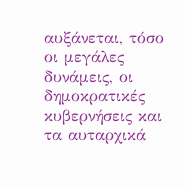αυξάνεται, τόσο οι μεγάλες δυνάμεις, οι δημοκρατικές κυβερνήσεις και τα αυταρχικά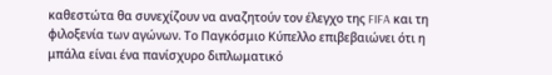καθεστώτα θα συνεχίζουν να αναζητούν τον έλεγχο της FIFA και τη φιλοξενία των αγώνων. Το Παγκόσμιο Κύπελλο επιβεβαιώνει ότι η μπάλα είναι ένα πανίσχυρο διπλωματικό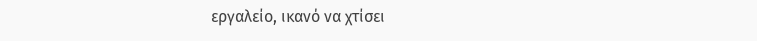εργαλείο, ικανό να χτίσει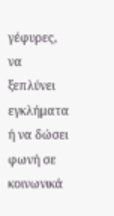γέφυρες, να ξεπλύνει εγκλήματα ή να δώσει φωνή σε κοινωνικά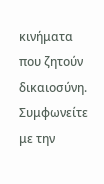κινήματα που ζητούν δικαιοσύνη.
Συμφωνείτε με την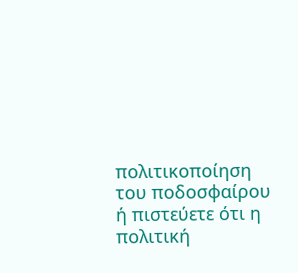πολιτικοποίηση του ποδοσφαίρου ή πιστεύετε ότι η πολιτική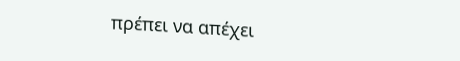πρέπει να απέχει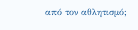από τον αθλητισμό;